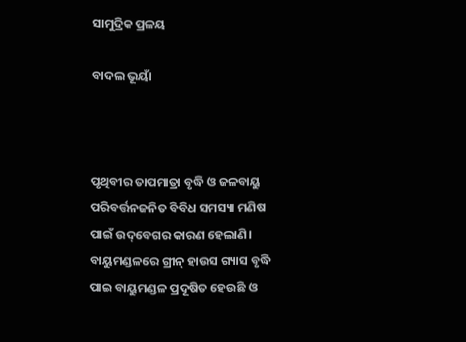ସାମୁଦ୍ରିକ ପ୍ରଳୟ

ବାଦଲ ଭୂୟାଁ



ପୃଥିବୀର ତାପମାତ୍ରା ବୃଦ୍ଧି ଓ ଜଳବାୟୁ ପରିବର୍ତ୍ତନଜନିତ ବିବିଧ ସମସ୍ୟା ମଣିଷ ପାଇଁ ଉଦ୍‌ବେଗର କାରଣ ହେଲାଣି। ବାୟୁମଣ୍ଡଳରେ ଗ୍ରୀନ୍‌ ହାଉସ ଗ୍ୟାସ ବୃଦ୍ଧି ପାଇ ବାୟୁମଣ୍ଡଳ ପ୍ରଦୂଷିତ ହେଉଛି ଓ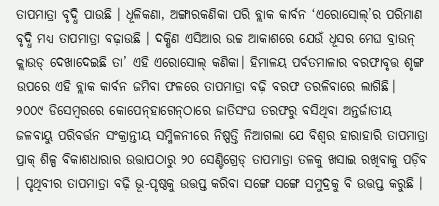ତାପମାତ୍ରା ବୃଦ୍ଧି ପାଉଛି । ଧୂଳିକଣା, ଅଙ୍ଗାରକଣିକା ପରି ବ୍ଲାକ କାର୍ବନ ‘ଏରୋସୋଲ୍‌’ର ପରିମାଣ ବୃଦ୍ଧି ମଧ୍ୟ ତାପମାତ୍ରା ବଢ଼ାଉଛି । ଦକ୍ଷିଣ ଏସିଆର ଉଚ୍ଚ ଆକାଶରେ ଯେଉଁ ଧୂସର ମେଘ ବ୍ରାଉନ୍‌ କ୍ଲାଉଡ୍‌ ଦେଖାଦେଇଛି ତା’ ଏହି ଏରୋସୋଲ୍‌ କଣିକା। ହିମାଳୟ ପର୍ବତମାଳାର ବରଫାବୃତ୍ତ ଶୃଙ୍ଗ ଉପରେ ଏହି ବ୍ଲାକ କାର୍ବନ ଜମିବା ଫଳରେ ତାପମାତ୍ରା ବଢ଼ି ବରଫ ତରଳିବାରେ ଲାଗିଛି।
୨୦୦୯ ଡିସେମ୍ବରରେ କୋପେନ୍‌ହାଗେନ୍‌ଠାରେ ଜାତିସଂଘ ତରଫରୁ ବସିଥିବା ଅନ୍ତର୍ଜାତୀୟ ଜଳବାୟୁ ପରିବର୍ତ୍ତନ ସଂକ୍ରାନ୍ତୀୟ ସମ୍ମିଳନୀରେ ନିଷ୍ପତ୍ତି ନିଆଗଲା ଯେ ବିଶ୍ୱର ହାରାହାରି ତାପମାତ୍ରା ପ୍ରାକ୍‌ ଶିଳ୍ପ ବିକାଶଧାରାର ଉତ୍ତାପଠାରୁ ୨୦ ସେଣ୍ଟିଗ୍ରେଡ୍‌ ତାପମାତ୍ରା ତଳକୁ ଖସାଇ ରଖିବାକୁ ପଡ଼ିବ । ପୃଥିବୀର ତାପମାତ୍ରା ବଢ଼ି ଭୂ-ପୃଷ୍ଠକୁ ଉତ୍ତପ୍ତ କରିବା ସଙ୍ଗେ ସଙ୍ଗେ ସମୁଦ୍ରକୁ ବି ଉତ୍ତପ୍ତ କରୁଛି ।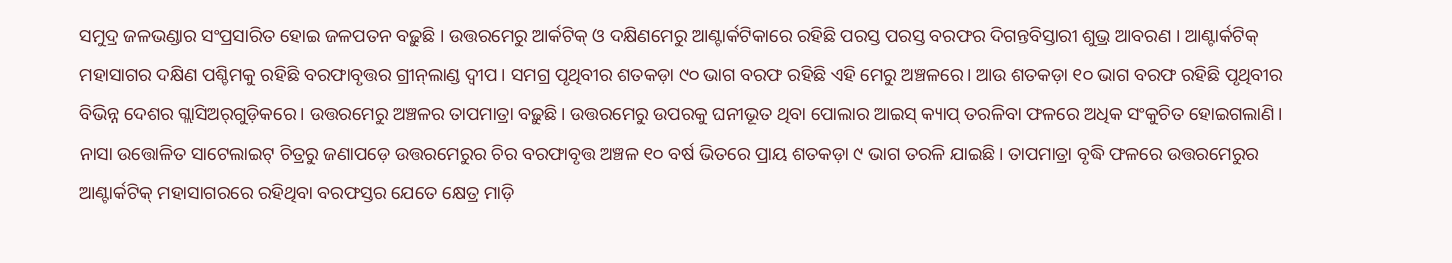ସମୁଦ୍ର ଜଳଭଣ୍ଡାର ସଂପ୍ରସାରିତ ହୋଇ ଜଳପତନ ବଢ଼ୁଛି । ଉତ୍ତରମେରୁ ଆର୍କଟିକ୍‌ ଓ ଦକ୍ଷିଣମେରୁ ଆଣ୍ଟାର୍କଟିକାରେ ରହିଛି ପରସ୍ତ ପରସ୍ତ ବରଫର ଦିଗନ୍ତବିସ୍ତାରୀ ଶୁଭ୍ର ଆବରଣ । ଆଣ୍ଟାର୍କଟିକ୍‌ ମହାସାଗର ଦକ୍ଷିଣ ପଶ୍ଚିମକୁ ରହିଛି ବରଫାବୃତ୍ତର ଗ୍ରୀନ୍‌ଲାଣ୍ଡ ଦ୍ୱୀପ। ସମଗ୍ର ପୃଥିବୀର ଶତକଡ଼ା ୯୦ ଭାଗ ବରଫ ରହିଛି ଏହି ମେରୁ ଅଞ୍ଚଳରେ। ଆଉ ଶତକଡ଼ା ୧୦ ଭାଗ ବରଫ ରହିଛି ପୃଥିବୀର ବିଭିନ୍ନ ଦେଶର ଗ୍ଲାସିଅର୍‌ଗୁଡ଼ିକରେ। ଉତ୍ତରମେରୁ ଅଞ୍ଚଳର ତାପମାତ୍ରା ବଢ଼ୁଛି। ଉତ୍ତରମେରୁ ଉପରକୁ ଘନୀଭୂତ ଥିବା ପୋଲାର ଆଇସ୍‌ କ୍ୟାପ୍‌ ତରଳିବା ଫଳରେ ଅଧିକ ସଂକୁଚିତ ହୋଇଗଲାଣି। ନାସା ଉତ୍ତୋଳିତ ସାଟେଲାଇଟ୍‌ ଚିତ୍ରରୁ ଜଣାପଡ଼େ ଉତ୍ତରମେରୁର ଚିର ବରଫାବୃତ୍ତ ଅଞ୍ଚଳ ୧୦ ବର୍ଷ ଭିତରେ ପ୍ରାୟ ଶତକଡ଼ା ୯ ଭାଗ ତରଳି ଯାଇଛି। ତାପମାତ୍ରା ବୃଦ୍ଧି ଫଳରେ ଉତ୍ତରମେରୁର ଆଣ୍ଟାର୍କଟିକ୍‌ ମହାସାଗରରେ ରହିଥିବା ବରଫସ୍ତର ଯେତେ କ୍ଷେତ୍ର ମାଡ଼ି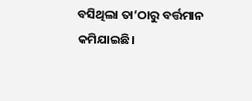ବସିଥିଲା ତା’ଠାରୁ ବର୍ତ୍ତମାନ କମିଯାଇଛି।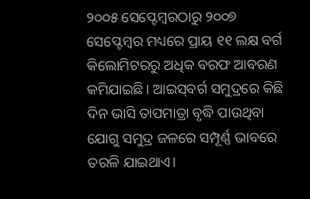୨୦୦୫ ସେପ୍ଟେମ୍ବରଠାରୁ ୨୦୦୭ ସେପ୍ଟେମ୍ବର ମଧ୍ୟରେ ପ୍ରାୟ ୧୧ ଲକ୍ଷ ବର୍ଗ କିଲୋମିଟରରୁ ଅଧିକ ବରଫ ଆବରଣ କମିଯାଇଛି। ଆଇସ୍‌ବର୍ଗ ସମୁଦ୍ରରେ କିଛି ଦିନ ଭାସି ତାପମାତ୍ରା ବୃଦ୍ଧି ପାଉଥିବା ଯୋଗୁ ସମୁଦ୍ର ଜଳରେ ସମ୍ପୂର୍ଣ୍ଣ ଭାବରେ ତରଳି ଯାଇଥାଏ।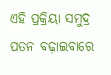ଏହି ପ୍ରକ୍ରିୟା ସମୁଦ୍ର ପତନ ବଢ଼ାଇବାରେ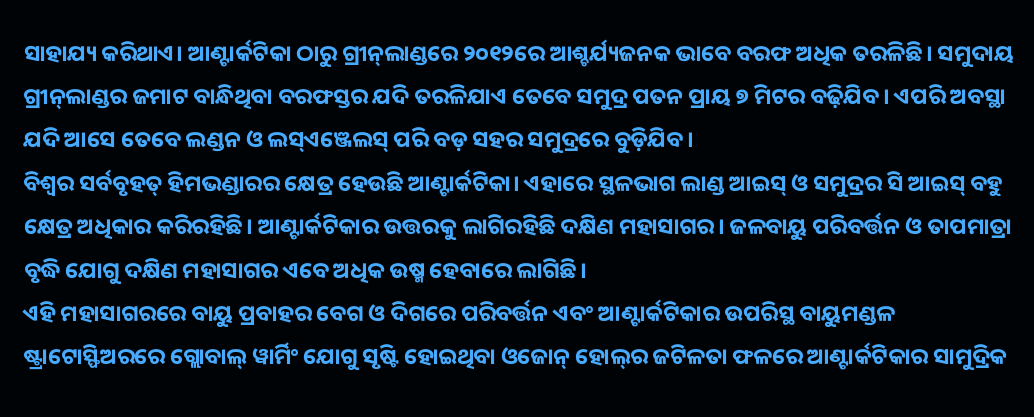ସାହାଯ୍ୟ କରିଥାଏ। ଆଣ୍ଟାର୍କଟିକା ଠାରୁ ଗ୍ରୀନ୍‌ଲାଣ୍ଡରେ ୨୦୧୨ରେ ଆଶ୍ଚର୍ଯ୍ୟଜନକ ଭାବେ ବରଫ ଅଧିକ ତରଳିଛି। ସମୁଦାୟ ଗ୍ରୀନ୍‌ଲାଣ୍ଡର ଜମାଟ ବାନ୍ଧିଥିବା ବରଫସ୍ତର ଯଦି ତରଳିଯାଏ ତେବେ ସମୁଦ୍ର ପତନ ପ୍ରାୟ ୭ ମିଟର ବଢ଼ିଯିବ। ଏପରି ଅବସ୍ଥା ଯଦି ଆସେ ତେବେ ଲଣ୍ଡନ ଓ ଲସ୍‌ଏଞ୍ଜେଲସ୍‌ ପରି ବଡ଼ ସହର ସମୁଦ୍ରରେ ବୁଡ଼ିଯିବ।
ବିଶ୍ୱର ସର୍ବବୃହତ୍‌ ହିମଭଣ୍ଡାରର କ୍ଷେତ୍ର ହେଉଛି ଆଣ୍ଟାର୍କଟିକା। ଏହାରେ ସ୍ଥଳଭାଗ ଲାଣ୍ଡ ଆଇସ୍‌ ଓ ସମୁଦ୍ରର ସି ଆଇସ୍‌ ବହୁ କ୍ଷେତ୍ର ଅଧିକାର କରିରହିଛି। ଆଣ୍ଟାର୍କଟିକାର ଉତ୍ତରକୁ ଲାଗିରହିଛି ଦକ୍ଷିଣ ମହାସାଗର। ଜଳବାୟୁ ପରିବର୍ତ୍ତନ ଓ ତାପମାତ୍ରା ବୃଦ୍ଧି ଯୋଗୁ ଦକ୍ଷିଣ ମହାସାଗର ଏବେ ଅଧିକ ଉଷ୍ମ ହେବାରେ ଲାଗିଛି।
ଏହି ମହାସାଗରରେ ବାୟୁ ପ୍ରବାହର ବେଗ ଓ ଦିଗରେ ପରିବର୍ତ୍ତନ ଏବଂ ଆଣ୍ଟାର୍କଟିକାର ଉପରିସ୍ଥ ବାୟୁମଣ୍ଡଳ ଷ୍ଟ୍ରାଟୋସ୍ଫିଅରରେ ଗ୍ଲୋବାଲ୍‌ ୱାର୍ମିଂ ଯୋଗୁ ସୃଷ୍ଟି ହୋଇଥିବା ଓଜୋନ୍‌ ହୋଲ୍‌ର ଜଟିଳତା ଫଳରେ ଆଣ୍ଟାର୍କଟିକାର ସାମୁଦ୍ରିକ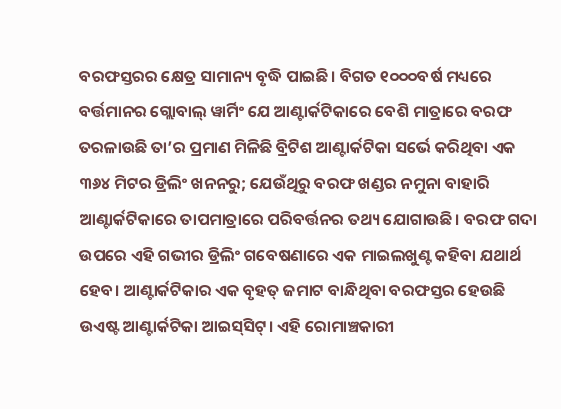ବରଫସ୍ତରର କ୍ଷେତ୍ର ସାମାନ୍ୟ ବୃଦ୍ଧି ପାଇଛି। ବିଗତ ୧୦୦୦ବର୍ଷ ମଧ୍ୟରେ ବର୍ତ୍ତମାନର ଗ୍ଲୋବାଲ୍‌ ୱାର୍ମିଂ ଯେ ଆଣ୍ଟାର୍କଟିକାରେ ବେଶି ମାତ୍ରାରେ ବରଫ ତରଳାଉଛି ତା’ର ପ୍ରମାଣ ମିଳିଛି ବ୍ରିଟିଶ ଆଣ୍ଟାର୍କଟିକା ସର୍ଭେ କରିଥିବା ଏକ ୩୬୪ ମିଟର ଡ୍ରିଲିଂ ଖନନରୁ; ଯେଉଁଥିରୁ ବରଫ ଖଣ୍ଡର ନମୁନା ବାହାରି ଆଣ୍ଟାର୍କଟିକାରେ ତାପମାତ୍ରାରେ ପରିବର୍ତ୍ତନର ତଥ୍ୟ ଯୋଗାଉଛି। ବରଫ ଗଦା ଉପରେ ଏହି ଗଭୀର ଡ୍ରିଲିଂ ଗବେଷଣାରେ ଏକ ମାଇଲଖୁଣ୍ଟ କହିବା ଯଥାର୍ଥ ହେବ। ଆଣ୍ଟାର୍କଟିକାର ଏକ ବୃହତ୍‌ ଜମାଟ ବାନ୍ଧିଥିବା ବରଫସ୍ତର ହେଉଛି ଉଏଷ୍ଟ ଆଣ୍ଟାର୍କଟିକା ଆଇସ୍‌ସିଟ୍‌। ଏହି ରୋମାଞ୍ଚକାରୀ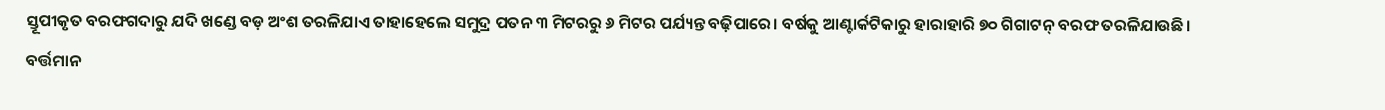ସ୍ତୂପୀକୃତ ବରଫଗଦାରୁ ଯଦି ଖଣ୍ଡେ ବଡ଼ ଅଂଶ ତରଳିଯାଏ ତାହାହେଲେ ସମୁଦ୍ର ପତନ ୩ ମିଟରରୁ ୬ ମିଟର ପର୍ଯ୍ୟନ୍ତ ବଢ଼ିପାରେ। ବର୍ଷକୁ ଆଣ୍ଟାର୍କଟିକାରୁ ହାରାହାରି ୭୦ ଗିଗାଟନ୍‌ ବରଫ ତରଳିଯାଉଛି। ବର୍ତ୍ତମାନ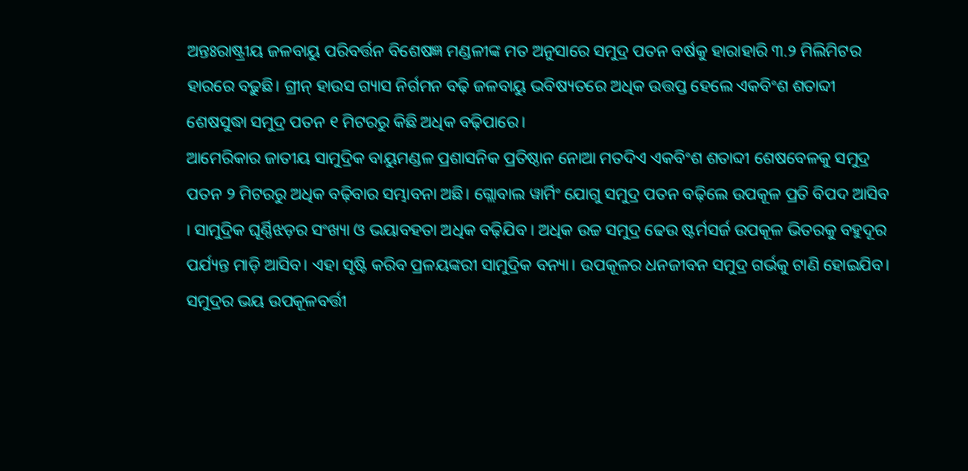ଅନ୍ତଃରାଷ୍ଟ୍ରୀୟ ଜଳବାୟୁ ପରିବର୍ତ୍ତନ ବିଶେଷଜ୍ଞ ମଣ୍ଡଳୀଙ୍କ ମତ ଅନୁସାରେ ସମୁଦ୍ର ପତନ ବର୍ଷକୁ ହାରାହାରି ୩.୨ ମିଲିମିଟର ହାରରେ ବଢ଼ୁଛି। ଗ୍ରୀନ୍‌ ହାଉସ ଗ୍ୟାସ ନିର୍ଗମନ ବଢ଼ି ଜଳବାୟୁ ଭବିଷ୍ୟତରେ ଅଧିକ ଉତ୍ତପ୍ତ ହେଲେ ଏକବିଂଶ ଶତାବ୍ଦୀ ଶେଷସୁଦ୍ଧା ସମୁଦ୍ର ପତନ ୧ ମିଟରରୁ କିଛି ଅଧିକ ବଢ଼ିପାରେ।
ଆମେରିକାର ଜାତୀୟ ସାମୁଦ୍ରିକ ବାୟୁମଣ୍ଡଳ ପ୍ରଶାସନିକ ପ୍ରତିଷ୍ଠାନ ନୋଆ ମତଦିଏ ଏକବିଂଶ ଶତାବ୍ଦୀ ଶେଷବେଳକୁ ସମୁଦ୍ର ପତନ ୨ ମିଟରରୁ ଅଧିକ ବଢ଼ିବାର ସମ୍ଭାବନା ଅଛି। ଗ୍ଲୋବାଲ ୱାର୍ମିଂ ଯୋଗୁ ସମୁଦ୍ର ପତନ ବଢ଼ିଲେ ଉପକୂଳ ପ୍ରତି ବିପଦ ଆସିବ । ସାମୁଦ୍ରିକ ଘୂର୍ଣ୍ଣିଝଡ଼ର ସଂଖ୍ୟା ଓ ଭୟାବହତା ଅଧିକ ବଢ଼ିଯିବ । ଅଧିକ ଉଚ୍ଚ ସମୁଦ୍ର ଢେଉ ଷ୍ଟର୍ମସର୍ଜ ଉପକୂଳ ଭିତରକୁ ବହୁଦୂର ପର୍ଯ୍ୟନ୍ତ ମାଡ଼ି ଆସିବ। ଏହା ସୃଷ୍ଟି କରିବ ପ୍ରଳୟଙ୍କରୀ ସାମୁଦ୍ରିକ ବନ୍ୟା। ଉପକୂଳର ଧନଜୀବନ ସମୁଦ୍ର ଗର୍ଭକୁ ଟାଣି ହୋଇଯିବ।
ସମୁଦ୍ରର ଭୟ ଉପକୂଳବର୍ତ୍ତୀ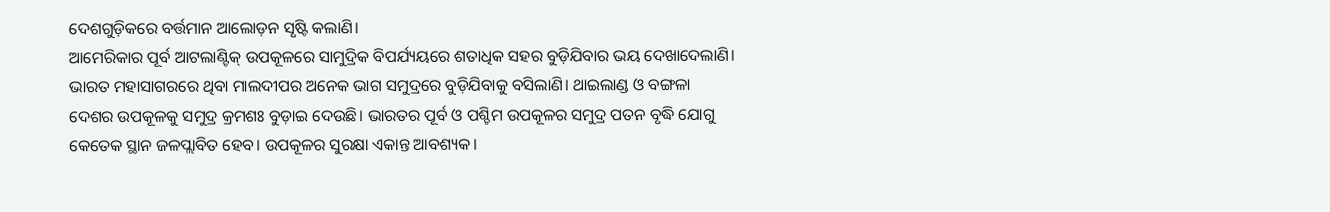ଦେଶଗୁଡ଼ିକରେ ବର୍ତ୍ତମାନ ଆଲୋଡ଼ନ ସୃଷ୍ଟି କଲାଣି।
ଆମେରିକାର ପୂର୍ବ ଆଟଲାଣ୍ଟିକ୍‌ ଉପକୂଳରେ ସାମୁଦ୍ରିକ ବିପର୍ଯ୍ୟୟରେ ଶତାଧିକ ସହର ବୁଡ଼ିଯିବାର ଭୟ ଦେଖାଦେଲାଣି। ଭାରତ ମହାସାଗରରେ ଥିବା ମାଲଦୀପର ଅନେକ ଭାଗ ସମୁଦ୍ରରେ ବୁଡ଼ିଯିବାକୁ ବସିଲାଣି। ଥାଇଲାଣ୍ଡ ଓ ବଙ୍ଗଳା ଦେଶର ଉପକୂଳକୁ ସମୁଦ୍ର କ୍ରମଶଃ ବୁଡ଼ାଇ ଦେଉଛି। ଭାରତର ପୂର୍ବ ଓ ପଶ୍ଚିମ ଉପକୂଳର ସମୁଦ୍ର ପତନ ବୃଦ୍ଧି ଯୋଗୁ କେତେକ ସ୍ଥାନ ଜଳପ୍ଲାବିତ ହେବ। ଉପକୂଳର ସୁରକ୍ଷା ଏକାନ୍ତ ଆବଶ୍ୟକ।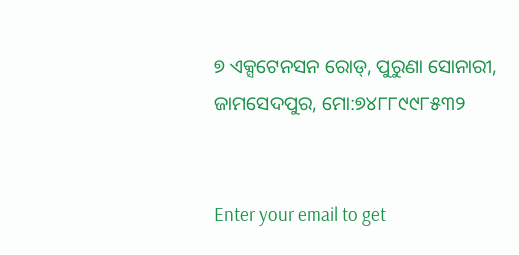୭ ଏକ୍ସଟେନସନ ରୋଡ୍‌, ପୁରୁଣା ସୋନାରୀ,
ଜାମସେଦପୁର, ମୋ:୭୪୮୮୯୯୮୫୩୨


Enter your email to get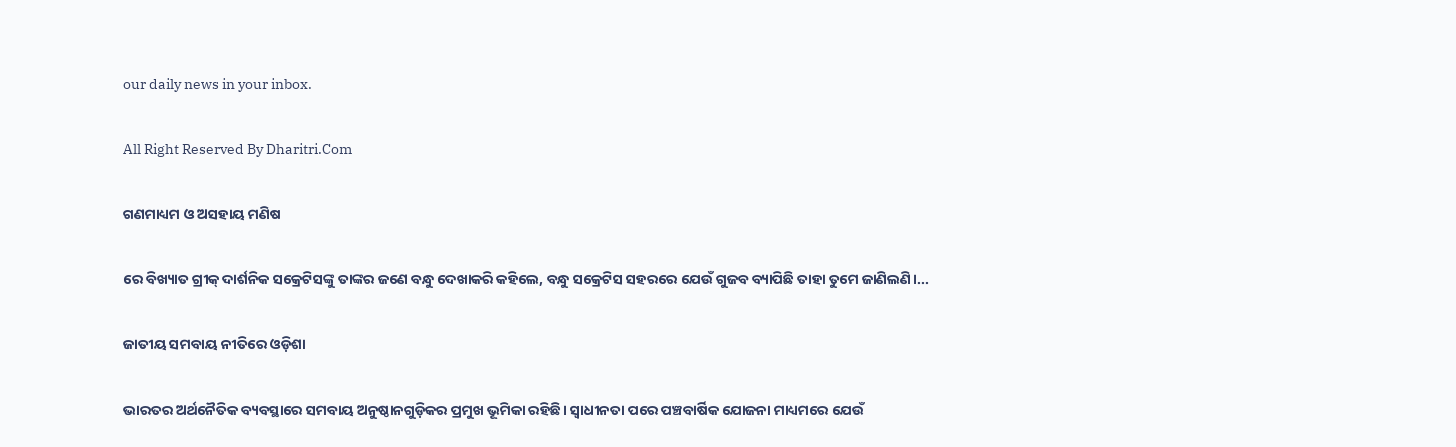our daily news in your inbox.

All Right Reserved By Dharitri.Com

ଗଣମାଧ୍ୟମ ଓ ଅସହାୟ ମଣିଷ

ରେ ବିଖ୍ୟାତ ଗ୍ରୀକ୍‌ ଦାର୍ଶନିକ ସକ୍ରେଟିସଙ୍କୁ ତାଙ୍କର ଜଣେ ବନ୍ଧୁ ଦେଖାକରି କହିଲେ, ବନ୍ଧୁ ସକ୍ରେଟିସ ସହରରେ ଯେଉଁ ଗୁଜବ ବ୍ୟାପିଛି ତାହା ତୁମେ ଜାଣିଲଣି।...

ଜାତୀୟ ସମବାୟ ନୀତିରେ ଓଡ଼ିଶା

ଭାରତର ଅର୍ଥନୈତିକ ବ୍ୟବସ୍ଥାରେ ସମବାୟ ଅନୁଷ୍ଠାନଗୁଡ଼ିକର ପ୍ରମୁଖ ଭୂମିକା ରହିଛି। ସ୍ବାଧୀନତା ପରେ ପଞ୍ଚବାର୍ଷିକ ଯୋଜନା ମାଧ୍ୟମରେ ଯେଉଁ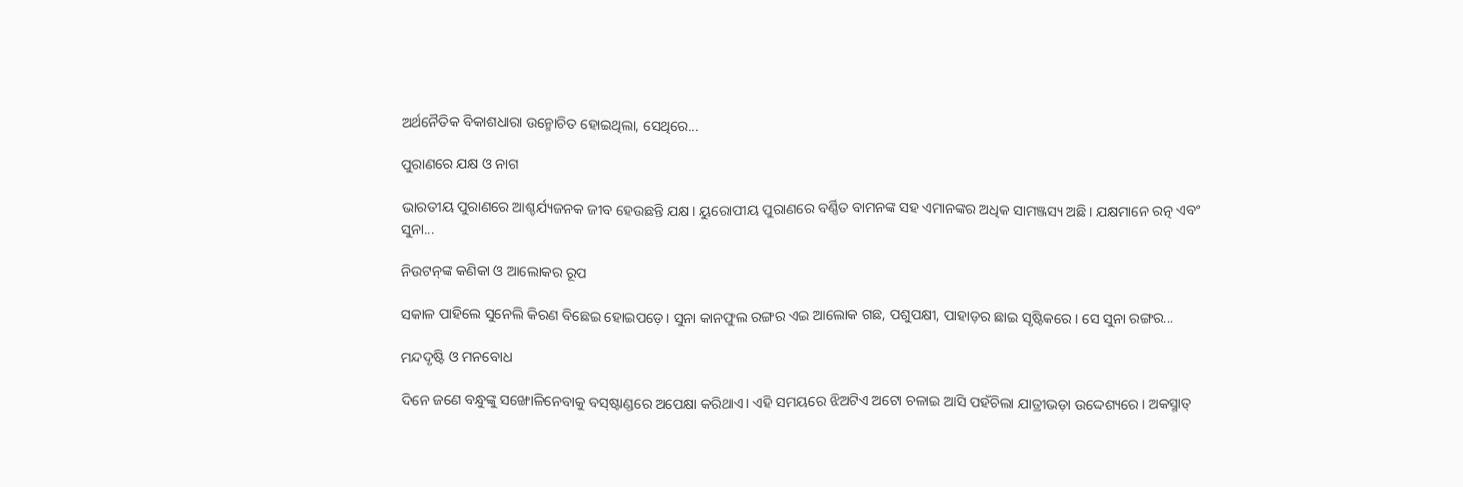ଅର୍ଥନୈତିକ ବିକାଶଧାରା ଉନ୍ମୋଚିତ ହୋଇଥିଲା, ସେଥିରେ...

ପୁରାଣରେ ଯକ୍ଷ ଓ ନାଗ

ଭାରତୀୟ ପୁରାଣରେ ଆଶ୍ଚର୍ଯ୍ୟଜନକ ଜୀବ ହେଉଛନ୍ତି ଯକ୍ଷ। ୟୁରୋପୀୟ ପୁରାଣରେ ବର୍ଣ୍ଣିତ ବାମନଙ୍କ ସହ ଏମାନଙ୍କର ଅଧିକ ସାମଞ୍ଜସ୍ୟ ଅଛି। ଯକ୍ଷମାନେ ରତ୍ନ ଏବଂ ସୁନା...

ନିଉଟନ୍‌ଙ୍କ କଣିକା ଓ ଆଲୋକର ରୂପ

ସକାଳ ପାହିଲେ ସୁନେଲି କିରଣ ବିଛେଇ ହୋଇପଡ଼େ। ସୁନା କାନଫୁଲ ରଙ୍ଗର ଏଇ ଆଲୋକ ଗଛ, ପଶୁପକ୍ଷୀ, ପାହାଡ଼ର ଛାଇ ସୃଷ୍ଟିକରେ। ସେ ସୁନା ରଙ୍ଗର...

ମନ୍ଦଦୃଷ୍ଟି ଓ ମନବୋଧ

ଦିନେ ଜଣେ ବନ୍ଧୁଙ୍କୁ ସଙ୍ଖୋଳିନେବାକୁ ବସ୍‌ଷ୍ଟାଣ୍ଡରେ ଅପେକ୍ଷା କରିଥାଏ। ଏହି ସମୟରେ ଝିଅଟିଏ ଅଟୋ ଚଳାଇ ଆସି ପହଁଚିଲା ଯାତ୍ରୀଭଡ଼ା ଉଦ୍ଦେଶ୍ୟରେ। ଅକସ୍ମାତ୍‌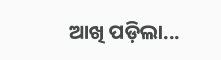ଆଖି ପଡ଼ିଲା...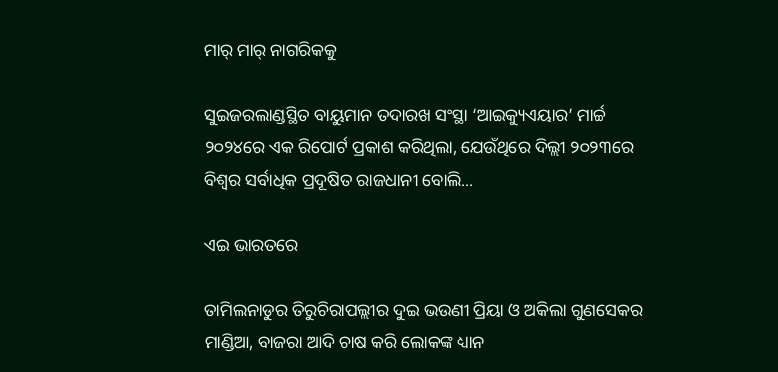ମାର୍‌ ମାର୍‌ ନାଗରିକକୁ

ସୁଇଜରଲାଣ୍ଡସ୍ଥିତ ବାୟୁମାନ ତଦାରଖ ସଂସ୍ଥା ‘ଆଇକ୍ୟୁଏୟାର’ ମାର୍ଚ୍ଚ ୨୦୨୪ରେ ଏକ ରିପୋର୍ଟ ପ୍ରକାଶ କରିଥିଲା, ଯେଉଁଥିରେ ଦିଲ୍ଲୀ ୨୦୨୩ରେ ବିଶ୍ୱର ସର୍ବାଧିକ ପ୍ରଦୂଷିତ ରାଜଧାନୀ ବୋଲି...

ଏଇ ଭାରତରେ

ତାମିଲନାଡୁର ତିରୁଚିରାପଲ୍ଲୀର ଦୁଇ ଭଉଣୀ ପ୍ରିୟା ଓ ଅକିଲା ଗୁଣସେକର ମାଣ୍ଡିଆ, ବାଜରା ଆଦି ଚାଷ କରି ଲୋକଙ୍କ ଧ୍ୟାନ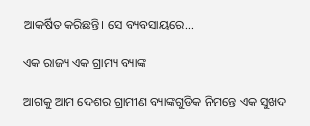ଆକର୍ଷିତ କରିଛନ୍ତି। ସେ ବ୍ୟବସାୟରେ...

ଏକ ରାଜ୍ୟ ଏକ ଗ୍ରାମ୍ୟ ବ୍ୟାଙ୍କ

ଆଗକୁ ଆମ ଦେଶର ଗ୍ରାମୀଣ ବ୍ୟାଙ୍କଗୁଡିକ ନିମନ୍ତେ ଏକ ସୁଖଦ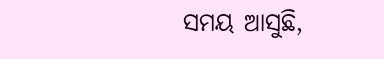ସମୟ ଆସୁଛି,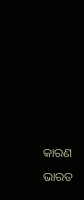କାରଣ ଭାରତ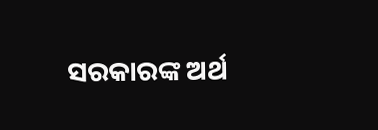ସରକାରଙ୍କ ଅର୍ଥ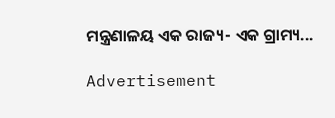ମନ୍ତ୍ରଣାଳୟ ଏକ ରାଜ୍ୟ- ଏକ ଗ୍ରାମ୍ୟ...

Advertisement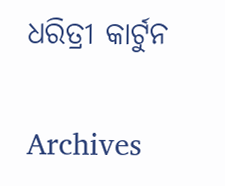ଧରିତ୍ରୀ କାର୍ଟୁନ

Archives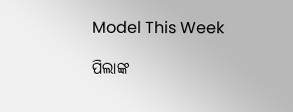Model This Week

ପିଲାଙ୍କ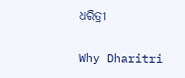ଧରିତ୍ରୀ

Why Dharitri